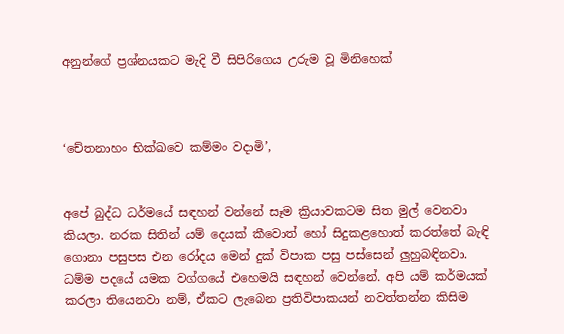අනුන්ගේ ප්‍රශ්නයකට මැදි වී සිපිරිගෙය උරුම වූ මිනිහෙක්



‘චේතනාහං භික්ඛවෙ කම්මං වදාමි’,


අපේ බුද්ධ ධර්මයේ සඳහන් වන්නේ සෑම ක්‍රියාවකටම සිත මුල් වෙනවා කියලා. නරක සිතින් යම් දෙයක් කීවොත් හෝ සිදුකළහොත් කරත්තේ බැඳි ගොනා පසුපස එන රෝදය මෙන් දුක් විපාක පසු පස්සෙන් ලුහුබඳිනවා. ධම්ම පදයේ යමක වග්ගයේ එහෙමයි සඳහන් වෙන්නේ. අපි යම් කර්මයක් කරලා තියෙනවා නම්, ඒකට ලැබෙන ප්‍රතිවිපාකයන් නවත්තන්න කිසිම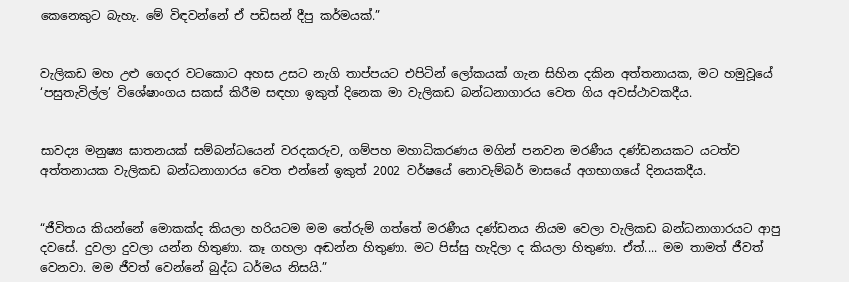කෙනෙකුට බැහැ. මේ විඳවන්නේ ඒ පඩිසන් දීපු කර්මයක්.”


වැලිකඩ මහ උළු ගෙදර වටකොට අහස උසට නැගි තාප්පයට එපිටින් ලෝකයක් ගැන සිහින දකින අත්තනායක, මට හමුවූයේ ‘පසුතැවිල්ල’ විශේෂාංගය සකස් කිරීම සඳහා ඉකුත් දිනෙක මා වැලිකඩ බන්ධනාගාරය වෙත ගිය අවස්ථාවකදීය.


සාවද්‍ය මනුෂ්‍ය ඝාතනයක් සම්බන්ධයෙන් වරදකරුව, ගම්පහ මහාධිකරණය මගින් පනවන මරණීය දණ්ඩනයකට යටත්ව අත්තනායක වැලිකඩ බන්ධනාගාරය වෙත එන්නේ ඉකුත් 2002 වර්ෂයේ නොවැම්බර් මාසයේ අගභාගයේ දිනයකදීය.


“ජීවිතය කියන්නේ මොකක්ද කියලා හරියටම මම තේරුම් ගත්තේ මරණීය දණ්ඩනය නියම වෙලා වැලිකඩ බන්ධනාගාරයට ආපු දවසේ. දුවලා දුවලා යන්න හිතුණා. කෑ ගහලා අඬන්න හිතුණා. මට පිස්සු හැදිලා ද කියලා හිතුණා. ඒත්.... මම තාමත් ජීවත් වෙනවා. මම ජීවත් වෙන්නේ බුද්ධ ධර්මය නිසයි.”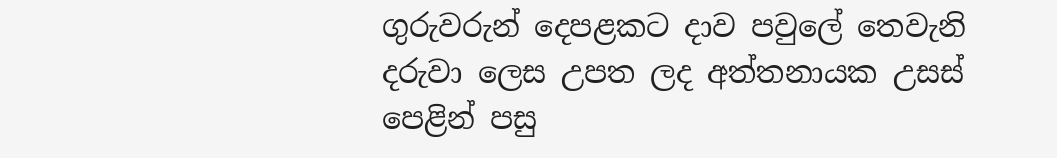ගුරුවරුන් දෙපළකට දාව පවුලේ තෙවැනි දරුවා ලෙස උපත ලද අත්තනායක උසස් පෙළින් පසු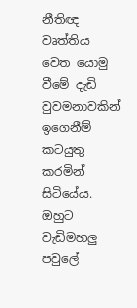නීතිඥ වෘත්තිය වෙත යොමු වීමේ දැඩි වුවමනාවකින් ඉගෙනීම් කටයුතු කරමින් සිටියේය. ඔහුට වැඩිමහලු පවුලේ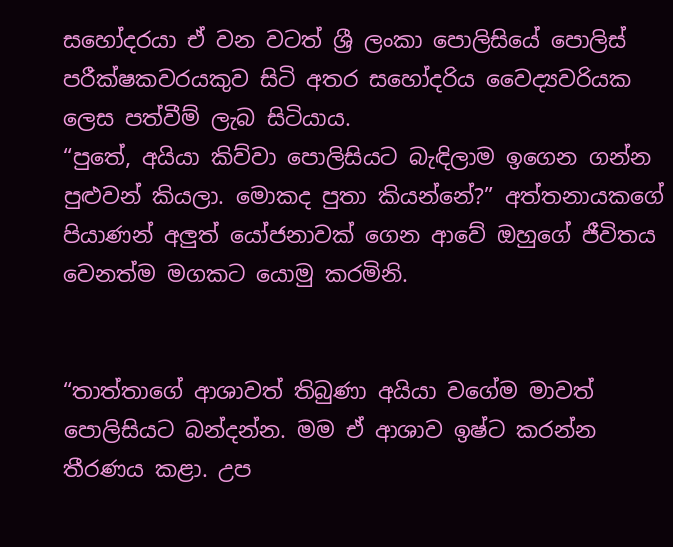සහෝදරයා ඒ වන වටත් ශ්‍රී ලංකා පොලිසියේ පොලිස් පරීක්ෂකවරයකුව සිටි අතර සහෝදරිය වෛද්‍යවරියක ලෙස පත්වීම් ලැබ සිටියාය.
“පුතේ, අයියා කිව්වා පොලිසියට බැඳිලාම ඉගෙන ගන්න පුළුවන් කියලා. මොකද පුතා කියන්නේ?” අත්තනායකගේ පියාණන් අලුත් යෝජනාවක් ගෙන ආවේ ඔහුගේ ජීවිතය වෙනත්ම මගකට යොමු කරමිනි.


“තාත්තාගේ ආශාවත් තිබුණා අයියා වගේම මාවත් පොලිසියට බන්දන්න. මම ඒ ආශාව ඉෂ්ට කරන්න තීරණය කළා. උප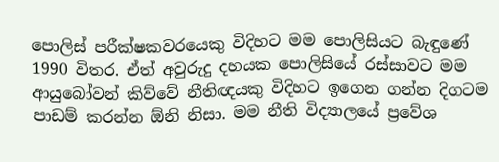පොලිස් පරීක්ෂකවරයෙකු විදිහට මම පොලිසියට බැඳුණේ 1990 විතර. ඒත් අවුරුදු දහයක පොලිසියේ රස්සාවට මම ආයුබෝවන් කිව්වේ නීතිඥයකු විදිහට ඉගෙන ගන්න දිගටම පාඩම් කරන්න ඕනි නිසා. මම නීති විද්‍යාලයේ ප්‍රවේශ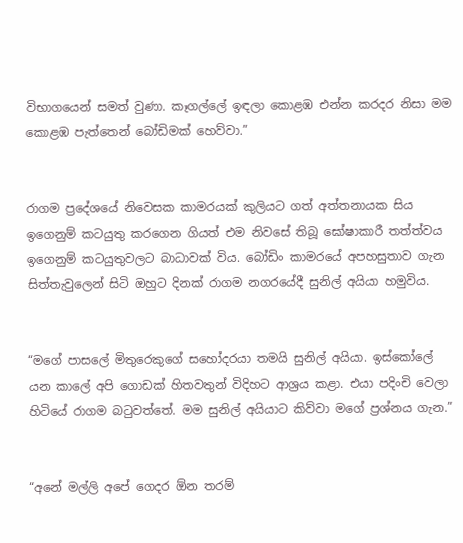විභාගයෙන් සමත් වුණා. කෑගල්ලේ ඉඳලා කොළඹ එන්න කරදර නිසා මම කොළඹ පැත්තෙන් බෝඩිමක් හෙව්වා.”


රාගම ප්‍රදේශයේ නිවෙසක කාමරයක් කුලියට ගත් අත්තනායක සිය ඉගෙනුම් කටයුතු කරගෙන ගියත් එම නිවසේ තිබූ ඝෝෂාකාරී තත්ත්වය ඉගෙනුම් කටයුතුවලට බාධාවක් විය. බෝඩිං කාමරයේ අපහසුතාව ගැන සිත්තැවුලෙන් සිටි ඔහුට දිනක් රාගම නගරයේදී සුනිල් අයියා හමුවිය.


“මගේ පාසලේ මිතුරෙකුගේ සහෝදරයා තමයි සුනිල් අයියා. ඉස්කෝලේ යන කාලේ අපි ගොඩක් හිතවතුන් විදිහට ආශ්‍රය කළා. එයා පදිංචි වෙලා හිටියේ රාගම බටුවත්තේ. මම සුනිල් අයියාට කිව්වා මගේ ප්‍රශ්නය ගැන.”


“අනේ මල්ලි අපේ ගෙදර ඕන තරම්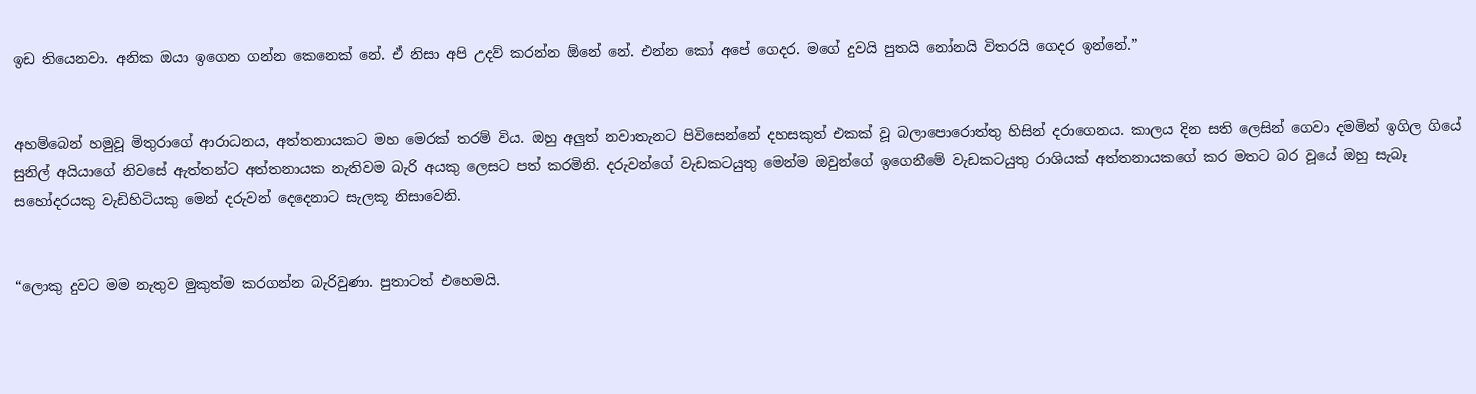ඉඩ තියෙනවා. අනික ඔයා ඉගෙන ගන්න කෙනෙක් නේ. ඒ නිසා අපි උදව් කරන්න ඕනේ නේ. එන්න කෝ අපේ ගෙදර. මගේ දුවයි පුතයි නෝනයි විතරයි ගෙදර ඉන්නේ.”


අහම්බෙන් හමුවූ මිතුරාගේ ආරාධනය, අත්තනායකට මහ මෙරක් තරම් විය. ඔහු අලුත් නවාතැනට පිවිසෙන්නේ දහසකුත් එකක් වූ බලාපොරොත්තු හිසින් දරාගෙනය. කාලය දින සති ලෙසින් ගෙවා දමමින් ඉගිල ගියේ සුනිල් අයියාගේ නිවසේ ඇත්තන්ට අත්තනායක නැතිවම බැරි අයකු ලෙසට පත් කරමිනි. දරුවන්ගේ වැඩකටයුතු මෙන්ම ඔවුන්ගේ ඉගෙනීමේ වැඩකටයුතු රාශියක් අත්තනායකගේ කර මතට බර වූයේ ඔහු සැබෑ සහෝදරයකු වැඩිහිටියකු මෙන් දරුවන් දෙදෙනාට සැලකූ නිසාවෙනි.


“ලොකු දුවට මම නැතුව මුකුත්ම කරගන්න බැරිවුණා. පුතාටත් එහෙමයි.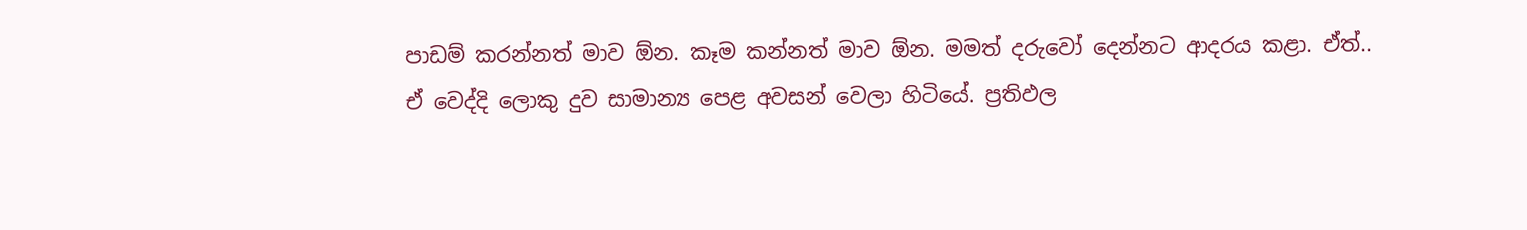පාඩම් කරන්නත් මාව ඕන. කෑම කන්නත් මාව ඕන. මමත් දරුවෝ දෙන්නට ආදරය කළා. ඒත්.. ඒ වෙද්දි ලොකු දුව සාමාන්‍ය පෙළ අවසන් වෙලා හිටියේ. ප්‍රතිඵල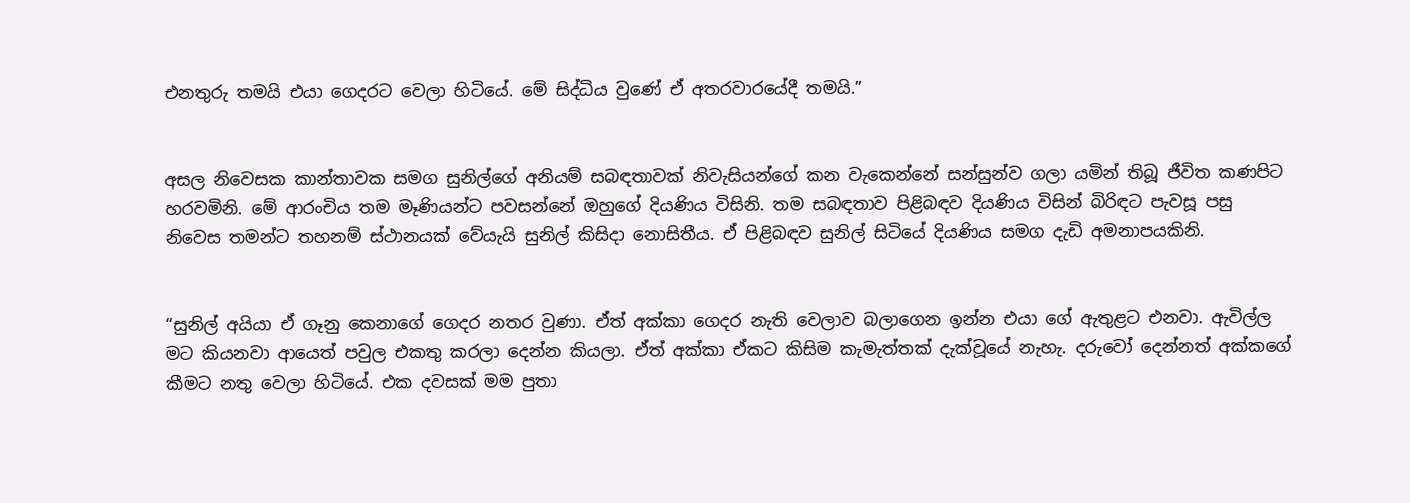එනතුරු තමයි එයා ගෙදරට වෙලා හිටියේ. මේ සිද්ධිය වුණේ ඒ අතරවාරයේදී තමයි.”


අසල නිවෙසක කාන්තාවක සමග සුනිල්ගේ අනියම් සබඳතාවක් නිවැසියන්ගේ කන වැකෙන්නේ සන්සුන්ව ගලා යමින් තිබූ ජීවිත කණපිට හරවමිනි. මේ ආරංචිය තම මෑණියන්ට පවසන්නේ ඔහුගේ දියණිය විසිනි. තම සබඳතාව පිළිබඳව දියණිය විසින් බිරිඳට පැවසූ පසු නිවෙස තමන්ට තහනම් ස්ථානයක් වේයැයි සුනිල් කිසිදා නොසිතීය. ඒ පිළිබඳව සුනිල් සිටියේ දියණිය සමග දැඩි අමනාපයකිනි.


“සුනිල් අයියා ඒ ගෑනු කෙනාගේ ගෙදර නතර වුණා. ඒත් අක්කා ගෙදර නැති වෙලාව බලාගෙන ඉන්න එයා ගේ ඇතුළට එනවා. ඇවිල්ල මට කියනවා ආයෙත් පවුල එකතු කරලා දෙන්න කියලා. ඒත් අක්කා ඒකට කිසිම කැමැත්තක් දැක්වූයේ නැහැ. දරුවෝ දෙන්නත් අක්කගේ කීමට නතු වෙලා හිටියේ. එක දවසක් මම පුතා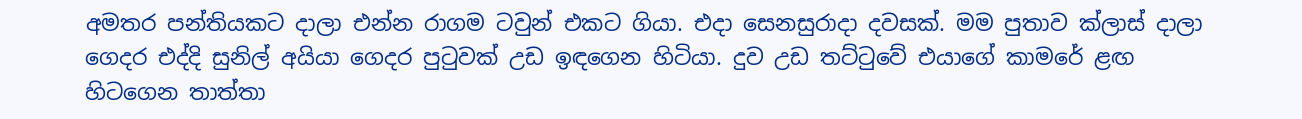අමතර පන්තියකට දාලා එන්න රාගම ටවුන් එකට ගියා. එදා සෙනසුරාදා දවසක්. මම පුතාව ක්ලාස් දාලා ගෙදර එද්දි සුනිල් අයියා ගෙදර පුටුවක් උඩ ඉඳගෙන හිටියා. දුව උඩ තට්ටුවේ එයාගේ කාමරේ ළඟ හිටගෙන තාත්තා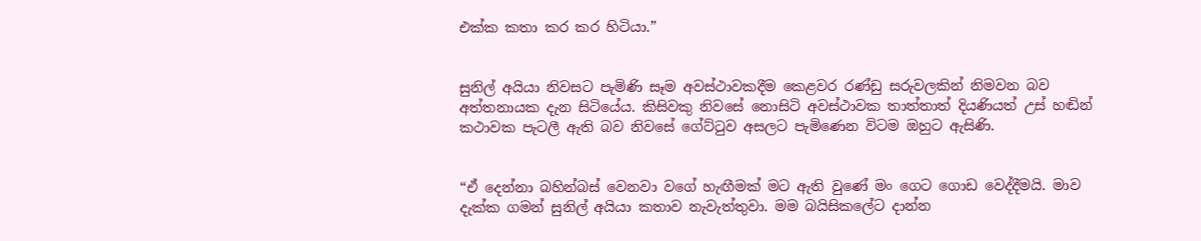එක්ක කතා කර කර හිටියා.”


සුනිල් අයියා නිවසට පැමිණි සෑම අවස්ථාවකදීම කෙළවර රණ්ඩු සරුවලකින් නිමවන බව අත්තනායක දැන සිටියේය. කිසිවකු නිවසේ නොසිටි අවස්ථාවක තාත්තාත් දියණියත් උස් හඬින් කථාවක පැටලී ඇති බව නිවසේ ගේට්ටුව අසලට පැමිණෙන විටම ඔහුට ඇසිණි.


“ඒ දෙන්නා බහින්බස් වෙනවා වගේ හැඟීමක් මට ඇති වුණේ මං ගෙට ගොඩ වෙද්දීමයි. මාව දැක්ක ගමන් සුනිල් අයියා කතාව නැවැත්තුවා. මම බයිසිකලේට දාන්න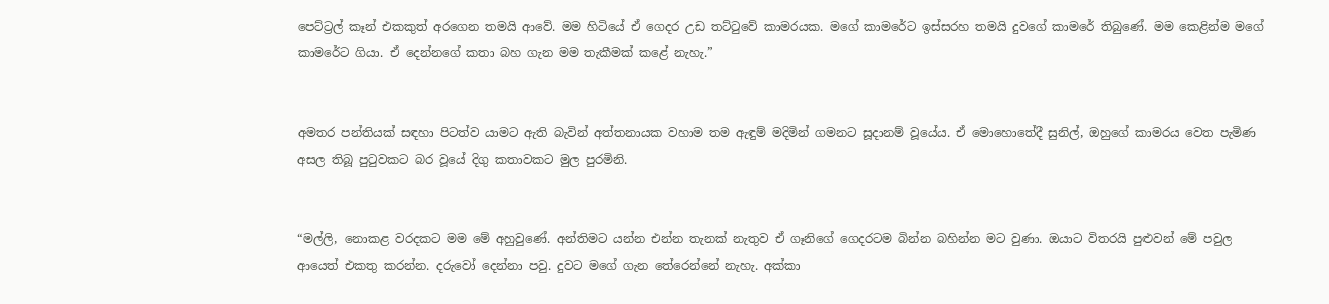පෙට්ට්‍රල් කෑන් එකකුත් අරගෙන තමයි ආවේ. මම හිටියේ ඒ ගෙදර උඩ තට්ටුවේ කාමරයක. මගේ කාමරේට ඉස්සරහ තමයි දුවගේ කාමරේ තිබුණේ. මම කෙළින්ම මගේ කාමරේට ගියා. ඒ දෙන්නගේ කතා බහ ගැන මම තැකීමක් කළේ නැහැ.”


අමතර පන්තියක් සඳහා පිටත්ව යාමට ඇති බැවින් අත්තනායක වහාම තම ඇඳුම් මදිමින් ගමනට සූදානම් වූයේය. ඒ මොහොතේදී සුනිල්, ඔහුගේ කාමරය වෙත පැමිණ අසල තිබූ පුටුවකට බර වූයේ දිගු කතාවකට මුල පුරමිනි.


“මල්ලි, නොකළ වරදකට මම මේ අහුවුණේ. අන්තිමට යන්න එන්න තැනක් නැතුව ඒ ගෑනිගේ ගෙදරටම බින්න බහින්න මට වුණා. ඔයාට විතරයි පුළුවන් මේ පවුල ආයෙත් එකතු කරන්න. දරුවෝ දෙන්නා පවු. දුවට මගේ ගැන තේරෙන්නේ නැහැ. අක්කා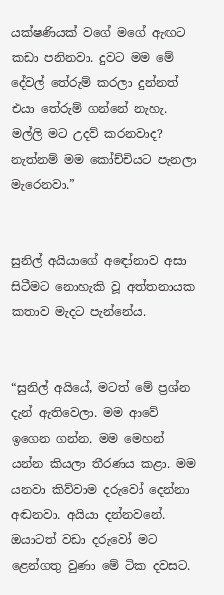යක්ෂණියක් වගේ මගේ ඇඟට කඩා පනිනවා. දුවට මම මේ දේවල් තේරුම් කරලා දුන්නත් එයා තේරුම් ගන්නේ නැහැ. මල්ලි මට උදව් කරනවාද? නැත්නම් මම කෝච්චියට පැනලා මැරෙනවා.”


සුනිල් අයියාගේ අඳෝනාව අසා සිටීමට නොහැකි වූ අත්තනායක කතාව මැදට පැන්නේය.


“සුනිල් අයියේ, මටත් මේ ප්‍රශ්න දැන් ඇතිවෙලා. මම ආවේ ඉගෙන ගන්න. මම මෙහන් යන්න කියලා තීරණය කළා. මම යනවා කිව්වාම දරුවෝ දෙන්නා අඬනවා. අයියා දන්නවනේ. ඔයාටත් වඩා දරුවෝ මට ළෙන්ගතු වුණා මේ ටික දවසට.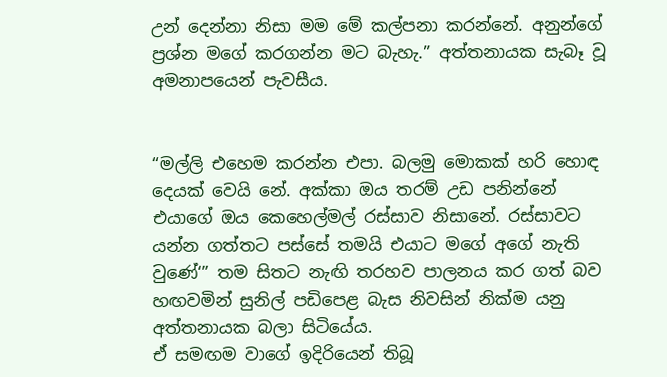උන් දෙන්නා නිසා මම මේ කල්පනා කරන්නේ. අනුන්ගේ ප්‍රශ්න මගේ කරගන්න මට බැහැ.” අත්තනායක සැබෑ වූ අමනාපයෙන් පැවසීය.


“මල්ලි එහෙම කරන්න එපා. බලමු මොකක් හරි හොඳ දෙයක් වෙයි නේ. අක්කා ඔය තරම් උඩ පනින්නේ එයාගේ ඔය කෙහෙල්මල් රස්සාව නිසානේ. රස්සාවට යන්න ගත්තට පස්සේ තමයි එයාට මගේ අගේ නැති වුණේ‘” තම සිතට නැඟි තරහව පාලනය කර ගත් බව හඟවමින් සුනිල් පඩිපෙළ බැස නිවසින් නික්ම යනු අත්තනායක බලා සිටියේය.
ඒ සමඟම වාගේ ඉදිරියෙන් තිබූ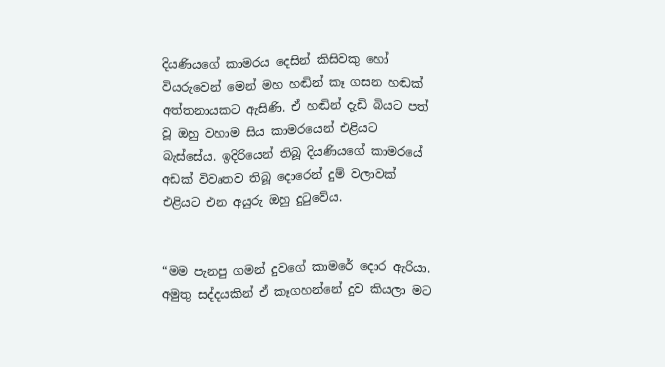දියණියගේ කාමරය දෙසින් කිසිවකු හෝ වියරුවෙන් මෙන් මහ හඬින් කෑ ගසන හඬක් අත්තනායකට ඇසිණි. ඒ හඬින් දැඩි බියට පත් වූ ඔහු වහාම සිය කාමරයෙන් එළියට බැස්සේය. ඉදිරියෙන් තිබූ දියණියගේ කාමරයේ අඩක් විවෘතව තිබූ දොරෙන් දුම් වලාවක් එළියට එන අයුරු ඔහු දුටුවේය.


“මම පැනපු ගමන් දුවගේ කාමරේ දොර ඇරියා. අමුතු සද්දයකින් ඒ කෑගහන්නේ දුව කියලා මට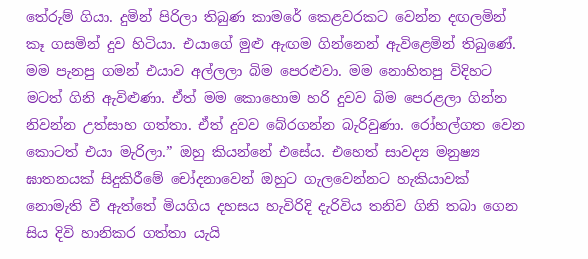තේරුම් ගියා. දුමින් පිරිලා තිබුණ කාමරේ කෙළවරකට වෙන්න දඟලමින් කෑ ගසමින් දුව හිටියා. එයාගේ මුළු ඇඟම ගින්නෙන් ඇවිළෙමින් තිබුණේ. මම පැනපු ගමන් එයාව අල්ලලා බිම පෙරළුවා. මම නොහිතපු විදිහට මටත් ගිනි ඇවිළුණා. ඒත් මම කොහොම හරි දුවව බිම පෙරළලා ගින්න නිවන්න උත්සාහ ගත්තා. ඒත් දුවව බේරගන්න බැරිවුණා. රෝහල්ගත වෙන කොටත් එයා මැරිලා.” ඔහු කියන්නේ එසේය. එහෙත් සාවද්‍ය මනුෂ්‍ය ඝාතනයක් සිදුකිරීමේ චෝදනාවෙන් ඔහුට ගැලවෙන්නට හැකියාවක් නොමැති වී ඇත්තේ මියගිය දහසය හැවිරිදි දැරිවිය තනිව ගිනි තබා ගෙන සිය දිවි හානිකර ගත්තා යැයි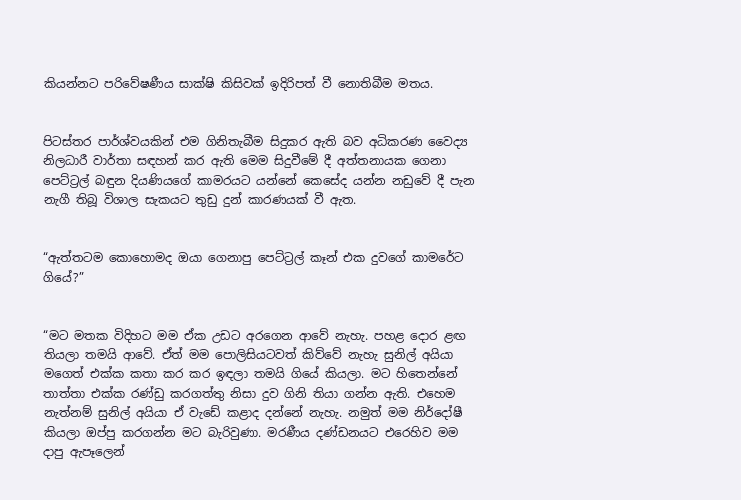කියන්නට පරිවේෂණීය සාක්ෂි කිසිවක් ඉදිරිපත් වී නොතිබීම මතය.


පිටස්තර පාර්ශ්වයකින් එම ගිනිතැබීම සිදුකර ඇති බව අධිකරණ වෛද්‍ය නිලධාරී වාර්තා සඳහන් කර ඇති මෙම සිදුවීමේ දී අත්තනායක ගෙනා පෙට්ට්‍රල් බඳුන දියණියගේ කාමරයට යන්නේ කෙසේද යන්න නඩුවේ දී පැන නැගී තිබූ විශාල සැකයට තුඩු දුන් කාරණයක් වී ඇත.


“ඇත්තටම කොහොමද ඔයා ගෙනාපු පෙට්ට්‍රල් කෑන් එක දුවගේ කාමරේට ගියේ?”


“මට මතක විදිහට මම ඒක උඩට අරගෙන ආවේ නැහැ. පහළ දොර ළඟ තියලා තමයි ආවේ. ඒත් මම පොලිසියටවත් කිව්වේ නැහැ සුනිල් අයියා මගෙත් එක්ක කතා කර කර ඉඳලා තමයි ගියේ කියලා. මට හිතෙන්නේ තාත්තා එක්ක රණ්ඩු කරගත්තු නිසා දුව ගිනි තියා ගන්න ඇති. එහෙම නැත්නම් සුනිල් අයියා ඒ වැඩේ කළාද දන්නේ නැහැ. නමුත් මම නිර්දෝෂී කියලා ඔප්පු කරගන්න මට බැරිවුණා. මරණීය දණ්ඩනයට එරෙහිව මම දාපු ඇපෑලෙන්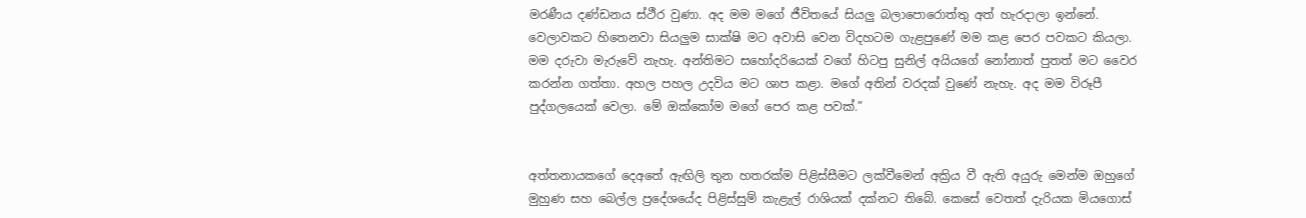මරණීය දණ්ඩනය ස්ථීර වුණා. අද මම මගේ ජීවිතයේ සියලු බලාපොරොත්තු අත් හැරදාලා ඉන්නේ. වෙලාවකට හිතෙනවා සියලුම සාක්ෂි මට අවාසි වෙන විදහටම ගැළපුණේ මම කළ පෙර පවකට කියලා. මම දරුවා මැරුවේ නැහැ. අන්තිමට සහෝදරියෙක් වගේ හිටපු සුනිල් අයියගේ නෝනාත් පුතත් මට වෛර කරන්න ගත්තා. අහල පහල උදවිය මට ශාප කළා. මගේ අතින් වරදක් වුණේ නැහැ. අද මම විරූපී පුද්ගලයෙක් වෙලා. මේ ඔක්කෝම මගේ පෙර කළ පවක්.”


අත්තනායකගේ දෙඅතේ ඇඟිලි තුන හතරක්ම පිළිස්සීමට ලක්වීමෙන් අක්‍රිය වී ඇති අයුරු මෙන්ම ඔහුගේ මුහුණ සහ බෙල්ල ප්‍රදේශයේද පිළිස්සුම් කැළැල් රාශියක් දක්නට තිබේ. කෙසේ වෙතත් දැරියක මියගොස්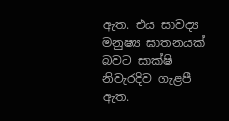ඇත. එය සාවද්‍ය මනුෂ්‍ය ඝාතනයක් බවට සාක්ෂි නිවැරදිව ගැළපී ඇත.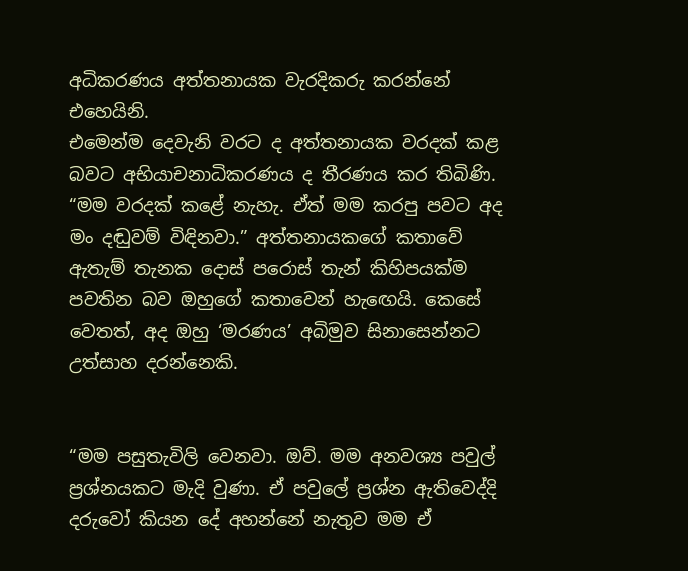අධිකරණය අත්තනායක වැරදිකරු කරන්නේ එහෙයිනි.
එමෙන්ම දෙවැනි වරට ද අත්තනායක වරදක් කළ බවට අභියාචනාධිකරණය ද තීරණය කර තිබිණි. “මම වරදක් කළේ නැහැ. ඒත් මම කරපු පවට අද මං දඬුවම් විඳිනවා.” අත්තනායකගේ කතාවේ ඇතැම් තැනක දොස් පරොස් තැන් කිහිපයක්ම පවතින බව ඔහුගේ කතාවෙන් හැඟෙයි. කෙසේ වෙතත්, අද ඔහු ‘මරණය’ අබිමුව සිනාසෙන්නට උත්සාහ දරන්නෙකි.


“මම පසුතැවිලි වෙනවා. ඔව්. මම අනවශ්‍ය පවුල් ප්‍රශ්නයකට මැදි වුණා. ඒ පවුලේ ප්‍රශ්න ඇතිවෙද්දි දරුවෝ කියන දේ අහන්නේ නැතුව මම ඒ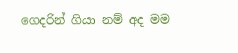ගෙදරින් ගියා නම් අද මම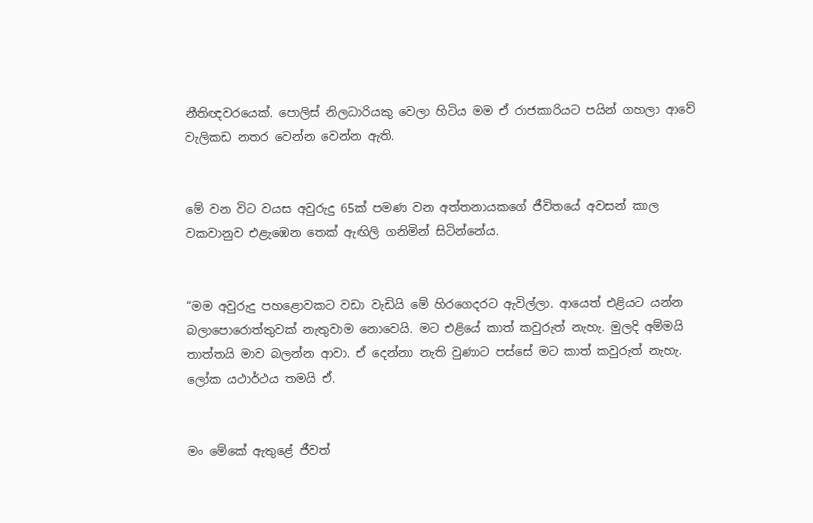නීතිඥවරයෙක්. පොලිස් නිලධාරියකු වෙලා හිටිය මම ඒ රාජකාරියට පයින් ගහලා ආවේ වැලිකඩ නතර වෙන්න වෙන්න ඇති.


මේ වන විට වයස අවුරුදු 65ක් පමණ වන අත්තනායකගේ ජීවිතයේ අවසන් කාල වකවානුව එළැඹෙන තෙක් ඇඟිලි ගනිමින් සිටින්නේය.


“මම අවුරුදු පහළොවකට වඩා වැඩියි මේ හිරගෙදරට ඇවිල්ලා. ආයෙත් එළියට යන්න බලාපොරොත්තුවක් නැතුවාම නොවෙයි. මට එළියේ කාත් කවුරුත් නැහැ. මුලදි අම්මයි තාත්තයි මාව බලන්න ආවා. ඒ දෙන්නා නැති වුණාට පස්සේ මට කාත් කවුරුත් නැහැ. ලෝක යථාර්ථය තමයි ඒ.


මං මේකේ ඇතුළේ ජීවත්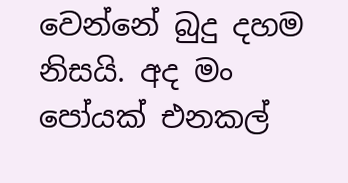වෙන්නේ බුදු දහම නිසයි. අද මං පෝයක් එනකල්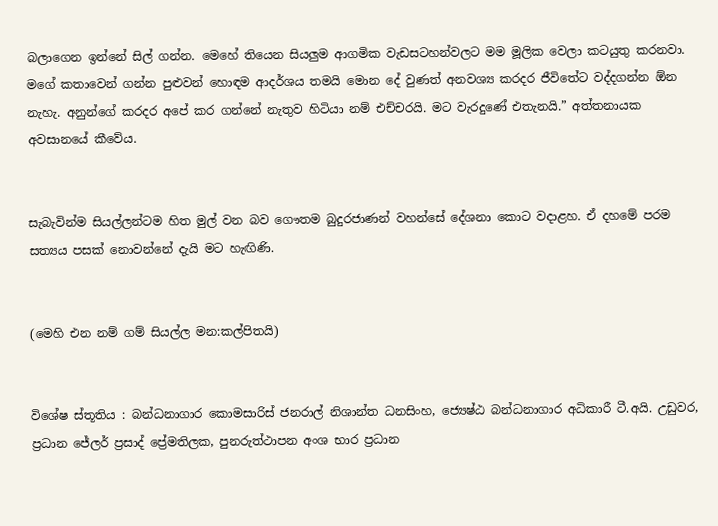බලාගෙන ඉන්නේ සිල් ගන්න. මෙහේ තියෙන සියලුම ආගමික වැඩසටහන්වලට මම මූලික වෙලා කටයුතු කරනවා. මගේ කතාවෙන් ගන්න පුළුවන් හොඳම ආදර්ශය තමයි මොන දේ වුණත් අනවශ්‍ය කරදර ජීවිතේට වද්දගන්න ඕන නැහැ. අනුන්ගේ කරදර අපේ කර ගන්නේ නැතුව හිටියා නම් එච්චරයි. මට වැරදුණේ එතැනයි.” අත්තනායක අවසානයේ කීවේය.


සැබැවින්ම සියල්ලන්ටම හිත මුල් වන බව ගෞතම බුදුරජාණන් වහන්සේ දේශනා කොට වදාළහ. ඒ දහමේ පරම සත්‍යය පසක් නොවන්නේ දැයි මට හැඟිණි.


(මෙහි එන නම් ගම් සියල්ල මන:කල්පිතයි)


විශේෂ ස්තූතිය : බන්ධනාගාර කොමසාරිස් ජනරාල් නිශාන්ත ධනසිංහ, ජ්‍යෙෂ්ඨ බන්ධනාගාර අධිකාරී ටී.අයි. උඩුවර, ප්‍රධාන ජේලර් ප්‍රසාද් ප්‍රේමතිලක, පුනරුත්ථාපන අංශ භාර ප්‍රධාන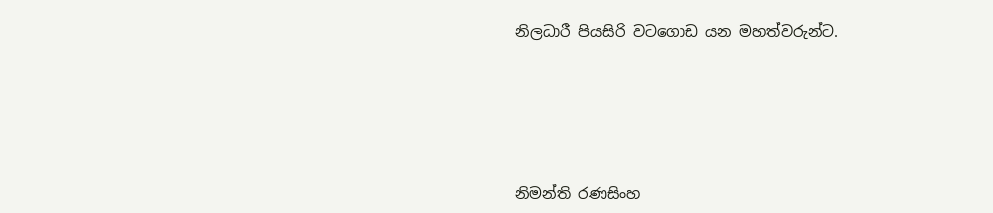නිලධාරී පියසිරි වටගොඩ යන මහත්වරුන්ට.





නිමන්ති රණසිංහ